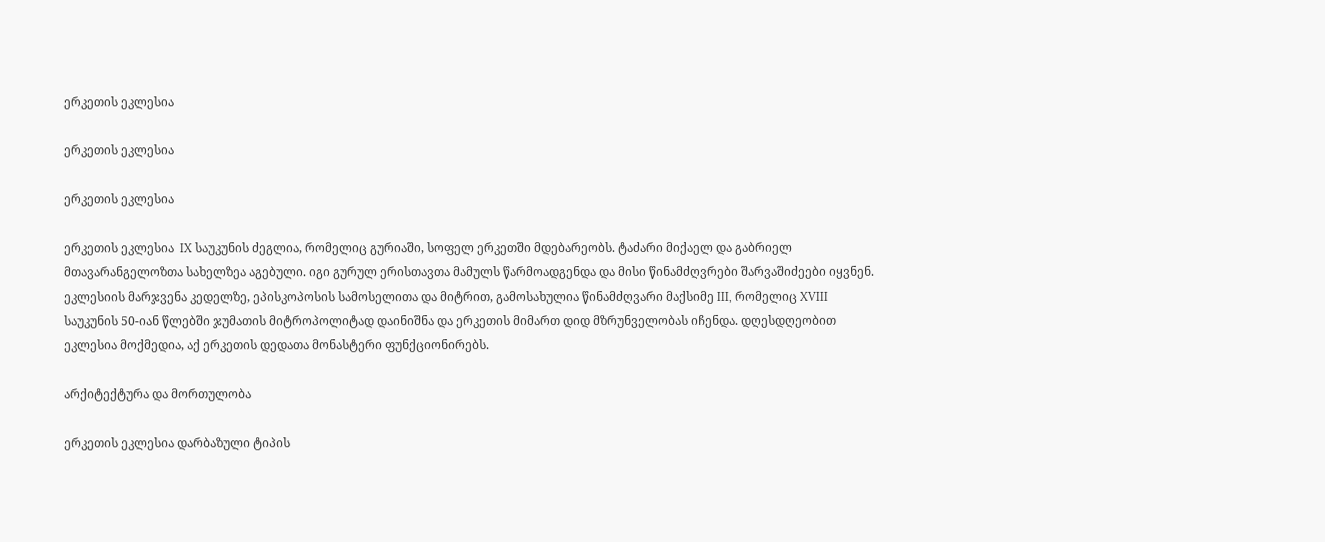ერკეთის ეკლესია

ერკეთის ეკლესია

ერკეთის ეკლესია

ერკეთის ეკლესია  IX საუკუნის ძეგლია, რომელიც გურიაში, სოფელ ერკეთში მდებარეობს. ტაძარი მიქაელ და გაბრიელ მთავარანგელოზთა სახელზეა აგებული. იგი გურულ ერისთავთა მამულს წარმოადგენდა და მისი წინამძღვრები შარვაშიძეები იყვნენ. ეკლესიის მარჯვენა კედელზე, ეპისკოპოსის სამოსელითა და მიტრით, გამოსახულია წინამძღვარი მაქსიმე III, რომელიც XVIII საუკუნის 50-იან წლებში ჯუმათის მიტროპოლიტად დაინიშნა და ერკეთის მიმართ დიდ მზრუნველობას იჩენდა. დღესდღეობით ეკლესია მოქმედია, აქ ერკეთის დედათა მონასტერი ფუნქციონირებს.

არქიტექტურა და მორთულობა

ერკეთის ეკლესია დარბაზული ტიპის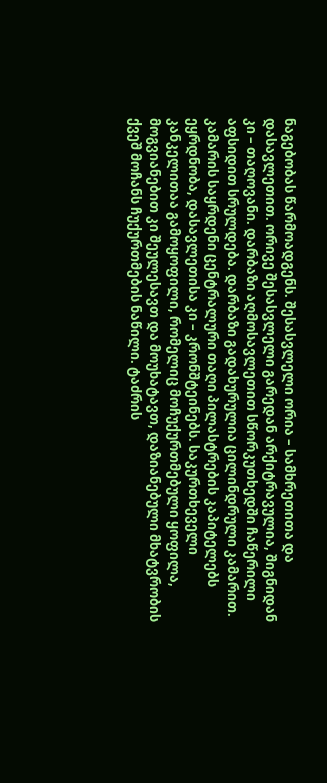ნაგებობას წარმოადგენს. შესასვლელი ორია – სამხრეთითა და დასავლეთით. ორივე შესასვლელი გარედან არქიტრავულია, შიგნიდან კი – თაღოვანი. დარბაზი აღმოსავლეთით სწორკუთხედში ჩაწერილი აფსიდით სრულდება. დარბაზი გადახურულია ცილინდრული კამარით. კამარის საყრდენი ცენტრალური თაღი პილასტრების კაპიტელებს ეყრდნობა, დასავლეთისა კი – კრონშტეინებს. საკურთხეველი კანკელითაა გამოყოფილი, რომელიც მოჩუქურთმებული ყოფილა, მოგვიანებით კი შეულესავთ და მოუხატავთ, დაზიანებული მხატვრობის ქვეშ მოჩანს ჩუქურთმების ნაწილი. ტაძრის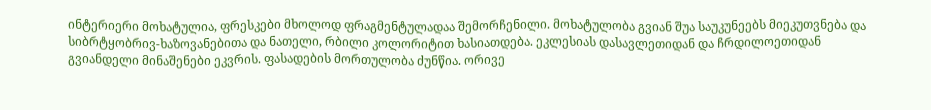ინტერიერი მოხატულია, ფრესკები მხოლოდ ფრაგმენტულადაა შემორჩენილი. მოხატულობა გვიან შუა საუკუნეებს მიეკუთვნება და სიბრტყობრივ-ხაზოვანებითა და ნათელი, რბილი კოლორიტით ხასიათდება. ეკლესიას დასავლეთიდან და ჩრდილოეთიდან გვიანდელი მინაშენები ეკვრის. ფასადების მორთულობა ძუნწია. ორივე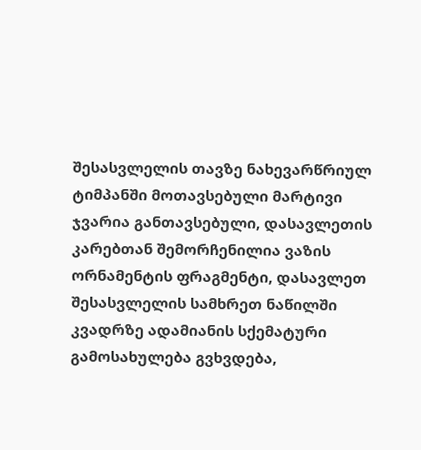შესასვლელის თავზე ნახევარწრიულ ტიმპანში მოთავსებული მარტივი ჯვარია განთავსებული, დასავლეთის კარებთან შემორჩენილია ვაზის ორნამენტის ფრაგმენტი, დასავლეთ შესასვლელის სამხრეთ ნაწილში კვადრზე ადამიანის სქემატური გამოსახულება გვხვდება,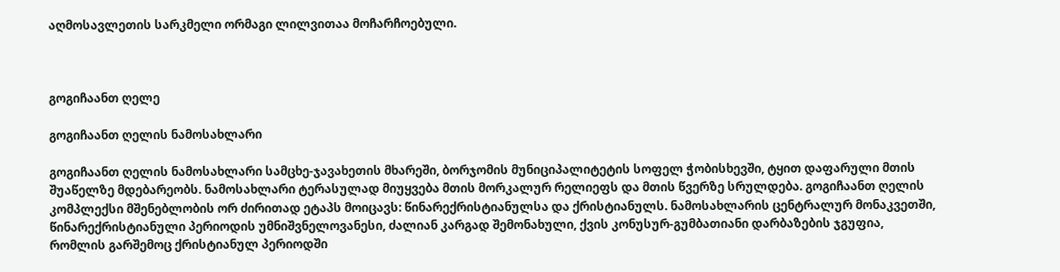აღმოსავლეთის სარკმელი ორმაგი ლილვითაა მოჩარჩოებული.



გოგიჩაანთ ღელე

გოგიჩაანთ ღელის ნამოსახლარი

გოგიჩაანთ ღელის ნამოსახლარი სამცხე-ჯავახეთის მხარეში, ბორჯომის მუნიციპალიტეტის სოფელ ჭობისხევში, ტყით დაფარული მთის შუაწელზე მდებარეობს. ნამოსახლარი ტერასულად მიუყვება მთის მორკალურ რელიეფს და მთის წვერზე სრულდება. გოგიჩაანთ ღელის კომპლექსი მშენებლობის ორ ძირითად ეტაპს მოიცავს: წინარექრისტიანულსა და ქრისტიანულს. ნამოსახლარის ცენტრალურ მონაკვეთში, წინარექრისტიანული პერიოდის უმნიშვნელოვანესი, ძალიან კარგად შემონახული, ქვის კონუსურ-გუმბათიანი დარბაზების ჯგუფია, რომლის გარშემოც ქრისტიანულ პერიოდში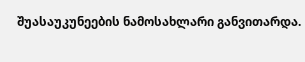შუასაუკუნეების ნამოსახლარი განვითარდა.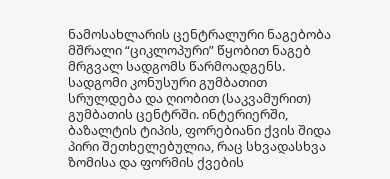ნამოსახლარის ცენტრალური ნაგებობა მშრალი “ციკლოპური” წყობით ნაგებ მრგვალ სადგომს წარმოადგენს. სადგომი კონუსური გუმბათით სრულდება და ღიობით (საკვამურით) გუმბათის ცენტრში. ინტერიერში, ბაზალტის ტიპის, ფორებიანი ქვის შიდა პირი შეთხელებულია, რაც სხვადასხვა ზომისა და ფორმის ქვების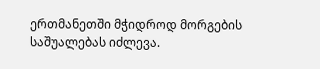ერთმანეთში მჭიდროდ მორგების საშუალებას იძლევა.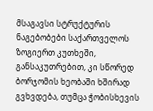მსაგავსი სტრუქტურის ნაგებობები საქართველოს ზოგიერთ კუთხეში, განსაკუთრებით, კი სწორედ ბორჯომის ხეობაში ხშირად გვხვდება, თუმცა ჭობისხევის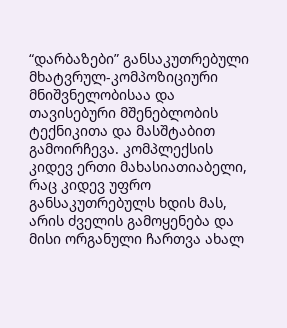“დარბაზები” განსაკუთრებული მხატვრულ-კომპოზიციური მნიშვნელობისაა და თავისებური მშენებლობის ტექნიკითა და მასშტაბით გამოირჩევა. კომპლექსის კიდევ ერთი მახასიათიაბელი, რაც კიდევ უფრო განსაკუთრებულს ხდის მას, არის ძველის გამოყენება და მისი ორგანული ჩართვა ახალ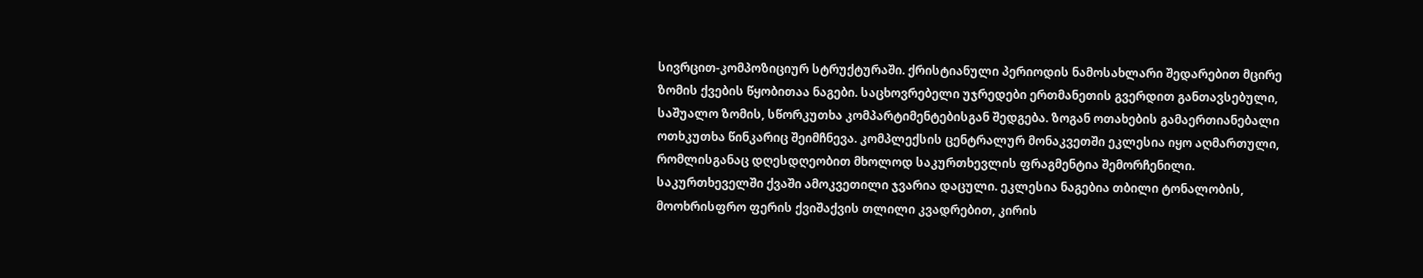სივრცით-კომპოზიციურ სტრუქტურაში. ქრისტიანული პერიოდის ნამოსახლარი შედარებით მცირე ზომის ქვების წყობითაა ნაგები. საცხოვრებელი უჯრედები ერთმანეთის გვერდით განთავსებული, საშუალო ზომის, სწორკუთხა კომპარტიმენტებისგან შედგება. ზოგან ოთახების გამაერთიანებალი ოთხკუთხა წინკარიც შეიმჩნევა. კომპლექსის ცენტრალურ მონაკვეთში ეკლესია იყო აღმართული, რომლისგანაც დღესდღეობით მხოლოდ საკურთხევლის ფრაგმენტია შემორჩენილი. საკურთხეველში ქვაში ამოკვეთილი ჯვარია დაცული. ეკლესია ნაგებია თბილი ტონალობის, მოოხრისფრო ფერის ქვიშაქვის თლილი კვადრებით, კირის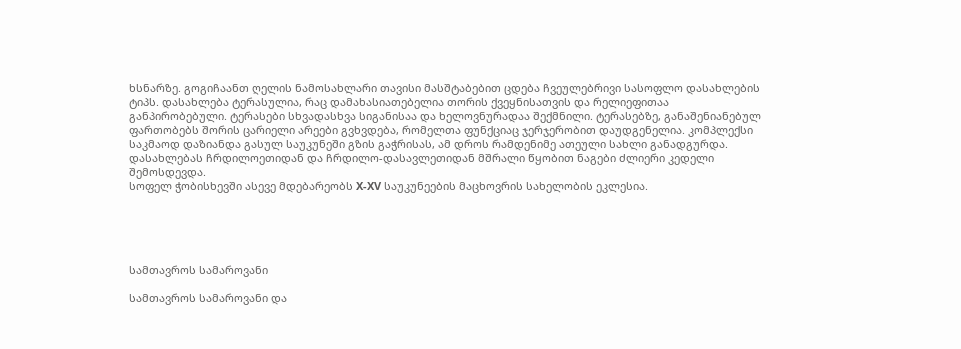ხსნარზე. გოგიჩაანთ ღელის ნამოსახლარი თავისი მასშტაბებით ცდება ჩვეულებრივი სასოფლო დასახლების ტიპს. დასახლება ტერასულია, რაც დამახასიათებელია თორის ქვეყნისათვის და რელიეფითაა განპირობებული. ტერასები სხვადასხვა სიგანისაა და ხელოვნურადაა შექმნილი. ტერასებზე, განაშენიანებულ ფართობებს შორის ცარიელი არეები გვხვდება, რომელთა ფუნქციაც ჯერჯერობით დაუდგენელია. კომპლექსი საკმაოდ დაზიანდა გასულ საუკუნეში გზის გაჭრისას, ამ დროს რამდენიმე ათეული სახლი განადგურდა. დასახლებას ჩრდილოეთიდან და ჩრდილო-დასავლეთიდან მშრალი წყობით ნაგები ძლიერი კედელი შემოსდევდა.
სოფელ ჭობისხევში ასევე მდებარეობს X-XV საუკუნეების მაცხოვრის სახელობის ეკლესია.





სამთავროს სამაროვანი

სამთავროს სამაროვანი და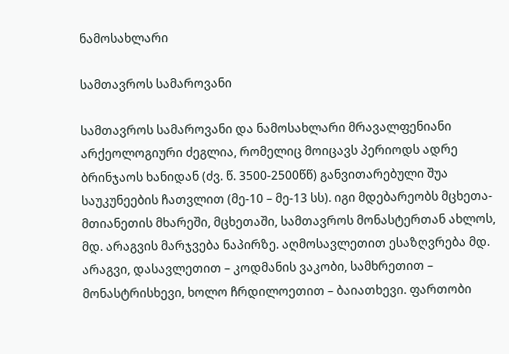ნამოსახლარი

სამთავროს სამაროვანი

სამთავროს სამაროვანი და ნამოსახლარი მრავალფენიანი არქეოლოგიური ძეგლია, რომელიც მოიცავს პერიოდს ადრე ბრინჯაოს ხანიდან (ძვ. წ. 3500-2500წწ) განვითარებული შუა საუკუნეების ჩათვლით (მე-10 – მე-13 სს). იგი მდებარეობს მცხეთა-მთიანეთის მხარეში, მცხეთაში, სამთავროს მონასტერთან ახლოს, მდ. არაგვის მარჯვება ნაპირზე. აღმოსავლეთით ესაზღვრება მდ. არაგვი, დასავლეთით – კოდმანის ვაკობი, სამხრეთით – მონასტრისხევი, ხოლო ჩრდილოეთით – ბაიათხევი. ფართობი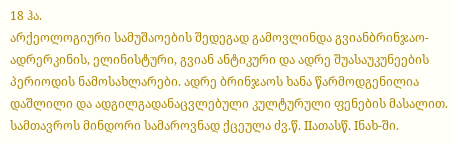18 ჰა.
არქეოლოგიური სამუშაოების შედეგად გამოვლინდა გვიანბრინჯაო-ადრერკინის, ელინისტური, გვიან ანტიკური და ადრე შუასაუკუნეების პერიოდის ნამოსახლარები. ადრე ბრინჯაოს ხანა წარმოდგენილია დაშლილი და ადგილგადანაცვლებული კულტურული ფენების მასალით. სამთავროს მინდორი სამაროვნად ქცეულა ძვ.წ. IIათასწ. Iნახ-ში.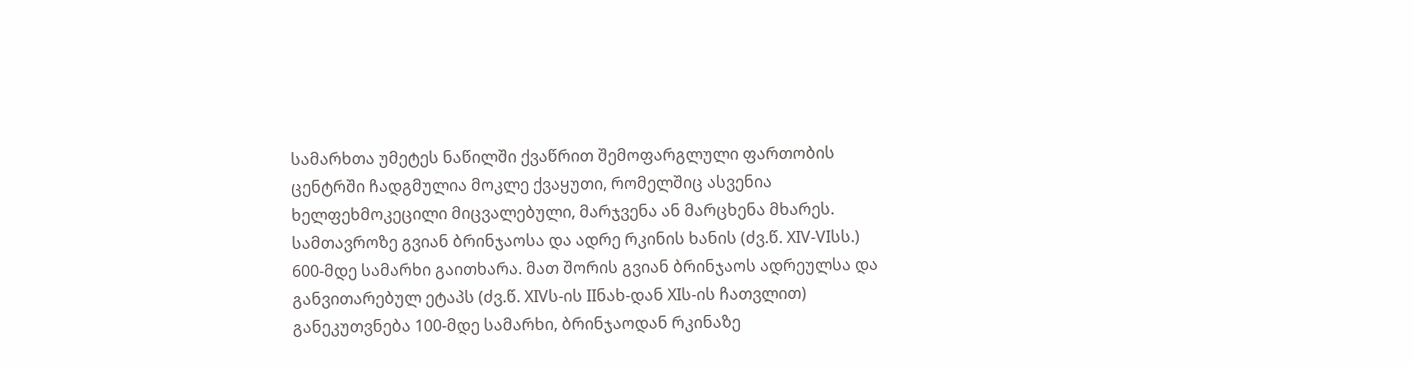სამარხთა უმეტეს ნაწილში ქვაწრით შემოფარგლული ფართობის ცენტრში ჩადგმულია მოკლე ქვაყუთი, რომელშიც ასვენია ხელფეხმოკეცილი მიცვალებული, მარჯვენა ან მარცხენა მხარეს. სამთავროზე გვიან ბრინჯაოსა და ადრე რკინის ხანის (ძვ.წ. XIV-VIსს.) 600-მდე სამარხი გაითხარა. მათ შორის გვიან ბრინჯაოს ადრეულსა და განვითარებულ ეტაპს (ძვ.წ. XIVს-ის IIნახ-დან XIს-ის ჩათვლით) განეკუთვნება 100-მდე სამარხი, ბრინჯაოდან რკინაზე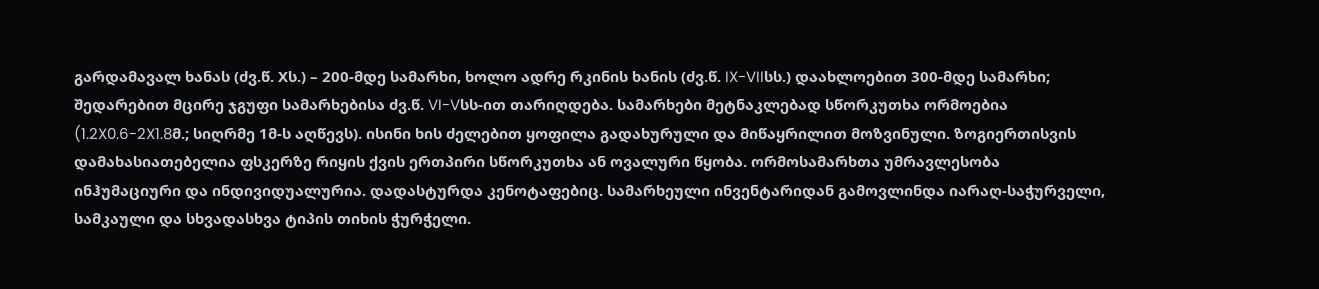გარდამავალ ხანას (ძვ.წ. Xს.) – 200-მდე სამარხი, ხოლო ადრე რკინის ხანის (ძვ.წ. IX-VIIსს.) დაახლოებით 300-მდე სამარხი; შედარებით მცირე ჯგუფი სამარხებისა ძვ.წ. VI-Vსს-ით თარიღდება. სამარხები მეტნაკლებად სწორკუთხა ორმოებია (1.2X0.6-2X1.8მ.; სიღრმე 1მ-ს აღწევს). ისინი ხის ძელებით ყოფილა გადახურული და მიწაყრილით მოზვინული. ზოგიერთისვის დამახასიათებელია ფსკერზე რიყის ქვის ერთპირი სწორკუთხა ან ოვალური წყობა. ორმოსამარხთა უმრავლესობა ინჰუმაციური და ინდივიდუალურია. დადასტურდა კენოტაფებიც. სამარხეული ინვენტარიდან გამოვლინდა იარაღ-საჭურველი, სამკაული და სხვადასხვა ტიპის თიხის ჭურჭელი.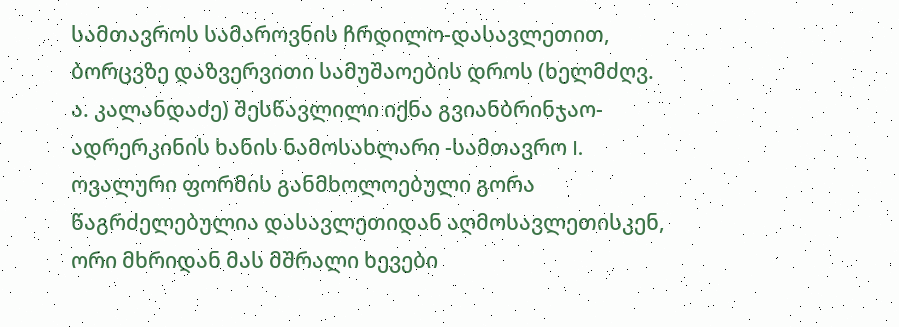სამთავროს სამაროვნის ჩრდილო-დასავლეთით, ბორცვზე დაზვერვითი სამუშაოების დროს (ხელმძღვ. ა. კალანდაძე) შესწავლილი იქნა გვიანბრინჯაო-ადრერკინის ხანის ნამოსახლარი -სამთავრო I. ოვალური ფორმის განმხოლოებული გორა წაგრძელებულია დასავლეთიდან აღმოსავლეთისკენ, ორი მხრიდან მას მშრალი ხევები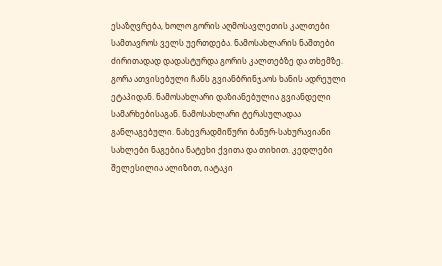ესაზღვრება, ხოლო გორის აღმოსავლეთის კალთები სამთავროს ველს უერთდება. ნამოსახლარის ნაშთები ძირითადად დადასტურდა გორის კალთებზე და თხემზე. გორა ათვისებული ჩანს გვიანბრინჯაოს ხანის ადრეული ეტაპიდან. ნამოსახლარი დაზიანებულია გვიანდელი სამარხებისაგან. ნამოსახლარი ტერასულადაა განლაგებული. ნახევრადმიწური ბანურ-სახურავიანი სახლები ნაგებია ნატეხი ქვითა და თიხით. კედლები შელესილია ალიზით, იატაკი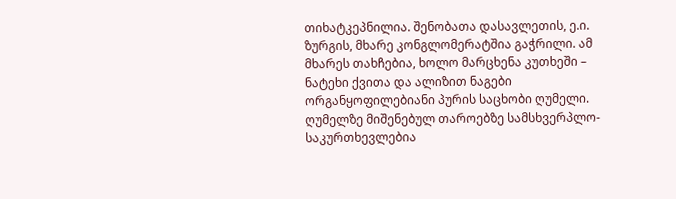თიხატკეპნილია. შენობათა დასავლეთის, ე.ი. ზურგის, მხარე კონგლომერატშია გაჭრილი. ამ მხარეს თახჩებია, ხოლო მარცხენა კუთხეში – ნატეხი ქვითა და ალიზით ნაგები ორგანყოფილებიანი პურის საცხობი ღუმელი. ღუმელზე მიშენებულ თაროებზე სამსხვერპლო-საკურთხევლებია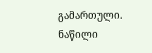გამართული. ნაწილი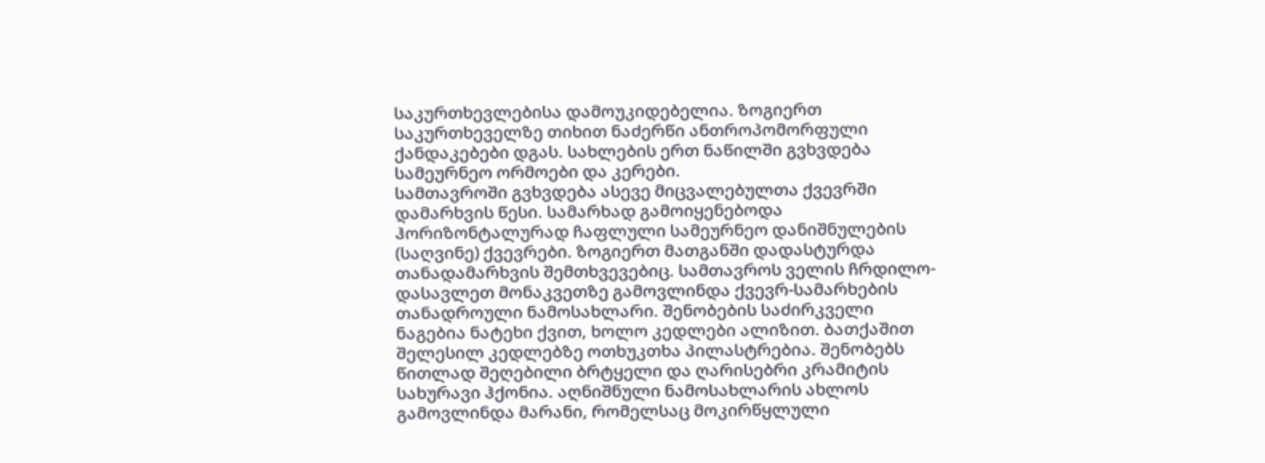საკურთხევლებისა დამოუკიდებელია. ზოგიერთ საკურთხეველზე თიხით ნაძერწი ანთროპომორფული ქანდაკებები დგას. სახლების ერთ ნაწილში გვხვდება სამეურნეო ორმოები და კერები.
სამთავროში გვხვდება ასევე მიცვალებულთა ქვევრში დამარხვის წესი. სამარხად გამოიყენებოდა ჰორიზონტალურად ჩაფლული სამეურნეო დანიშნულების (საღვინე) ქვევრები. ზოგიერთ მათგანში დადასტურდა თანადამარხვის შემთხვევებიც. სამთავროს ველის ჩრდილო-დასავლეთ მონაკვეთზე გამოვლინდა ქვევრ-სამარხების თანადროული ნამოსახლარი. შენობების საძირკველი ნაგებია ნატეხი ქვით, ხოლო კედლები ალიზით. ბათქაშით შელესილ კედლებზე ოთხუკთხა პილასტრებია. შენობებს წითლად შეღებილი ბრტყელი და ღარისებრი კრამიტის სახურავი ჰქონია. აღნიშნული ნამოსახლარის ახლოს გამოვლინდა მარანი, რომელსაც მოკირწყლული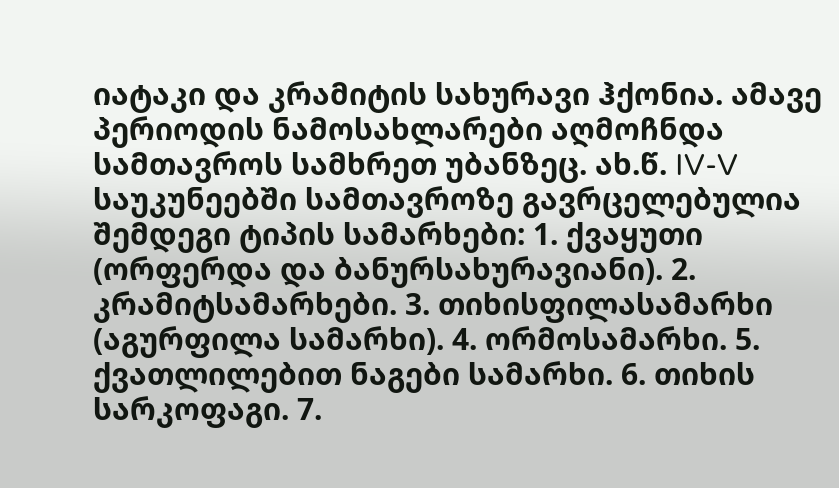იატაკი და კრამიტის სახურავი ჰქონია. ამავე პერიოდის ნამოსახლარები აღმოჩნდა სამთავროს სამხრეთ უბანზეც. ახ.წ. IV-V საუკუნეებში სამთავროზე გავრცელებულია შემდეგი ტიპის სამარხები: 1. ქვაყუთი (ორფერდა და ბანურსახურავიანი). 2. კრამიტსამარხები. 3. თიხისფილასამარხი (აგურფილა სამარხი). 4. ორმოსამარხი. 5. ქვათლილებით ნაგები სამარხი. 6. თიხის სარკოფაგი. 7.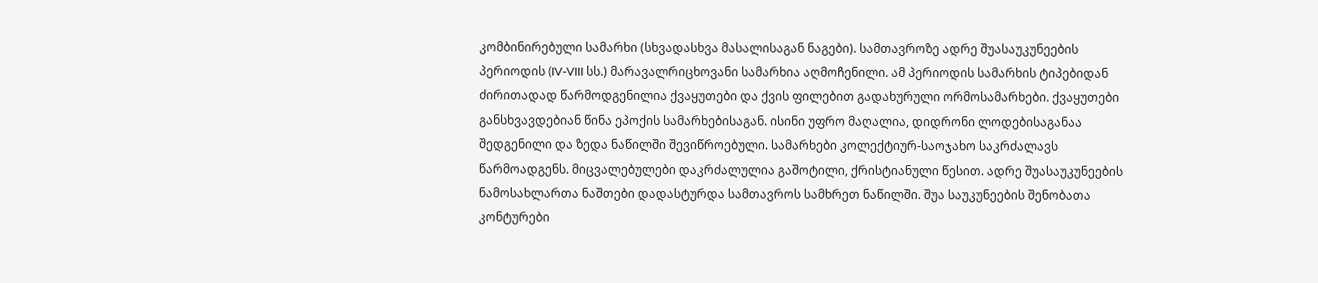კომბინირებული სამარხი (სხვადასხვა მასალისაგან ნაგები). სამთავროზე ადრე შუასაუკუნეების პერიოდის (IV-VIII სს.) მარავალრიცხოვანი სამარხია აღმოჩენილი. ამ პერიოდის სამარხის ტიპებიდან ძირითადად წარმოდგენილია ქვაყუთები და ქვის ფილებით გადახურული ორმოსამარხები. ქვაყუთები განსხვავდებიან წინა ეპოქის სამარხებისაგან. ისინი უფრო მაღალია, დიდრონი ლოდებისაგანაა შედგენილი და ზედა ნაწილში შევიწროებული. სამარხები კოლექტიურ-საოჯახო საკრძალავს წარმოადგენს. მიცვალებულები დაკრძალულია გაშოტილი, ქრისტიანული წესით. ადრე შუასაუკუნეების ნამოსახლართა ნაშთები დადასტურდა სამთავროს სამხრეთ ნაწილში. შუა საუკუნეების შენობათა კონტურები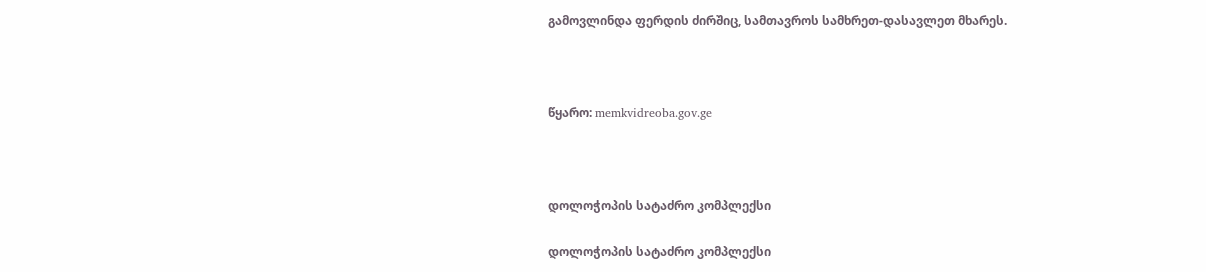გამოვლინდა ფერდის ძირშიც, სამთავროს სამხრეთ-დასავლეთ მხარეს.



წყარო: memkvidreoba.gov.ge



დოლოჭოპის სატაძრო კომპლექსი

დოლოჭოპის სატაძრო კომპლექსი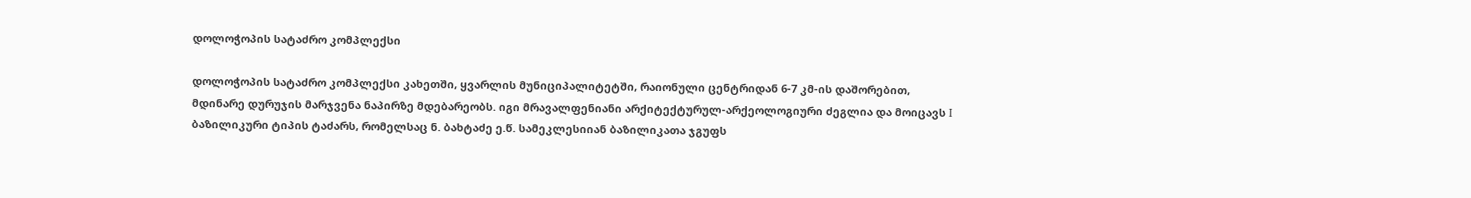დოლოჭოპის სატაძრო კომპლექსი

დოლოჭოპის სატაძრო კომპლექსი კახეთში, ყვარლის მუნიციპალიტეტში, რაიონული ცენტრიდან 6-7 კმ-ის დაშორებით, მდინარე დურუჯის მარჯვენა ნაპირზე მდებარეობს. იგი მრავალფენიანი არქიტექტურულ-არქეოლოგიური ძეგლია და მოიცავს I ბაზილიკური ტიპის ტაძარს, რომელსაც ნ. ბახტაძე ე.წ. სამეკლესიიან ბაზილიკათა ჯგუფს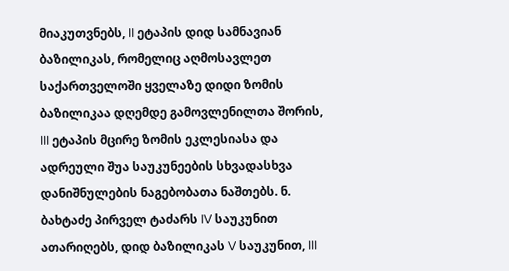მიაკუთვნებს, II ეტაპის დიდ სამნავიან ბაზილიკას, რომელიც აღმოსავლეთ საქართველოში ყველაზე დიდი ზომის ბაზილიკაა დღემდე გამოვლენილთა შორის, III ეტაპის მცირე ზომის ეკლესიასა და ადრეული შუა საუკუნეების სხვადასხვა დანიშნულების ნაგებობათა ნაშთებს. ნ. ბახტაძე პირველ ტაძარს IV საუკუნით ათარიღებს, დიდ ბაზილიკას V საუკუნით, III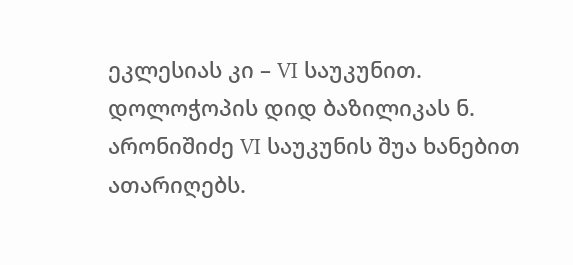ეკლესიას კი – VI საუკუნით. დოლოჭოპის დიდ ბაზილიკას ნ. არონიშიძე VI საუკუნის შუა ხანებით ათარიღებს.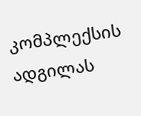კომპლექსის ადგილას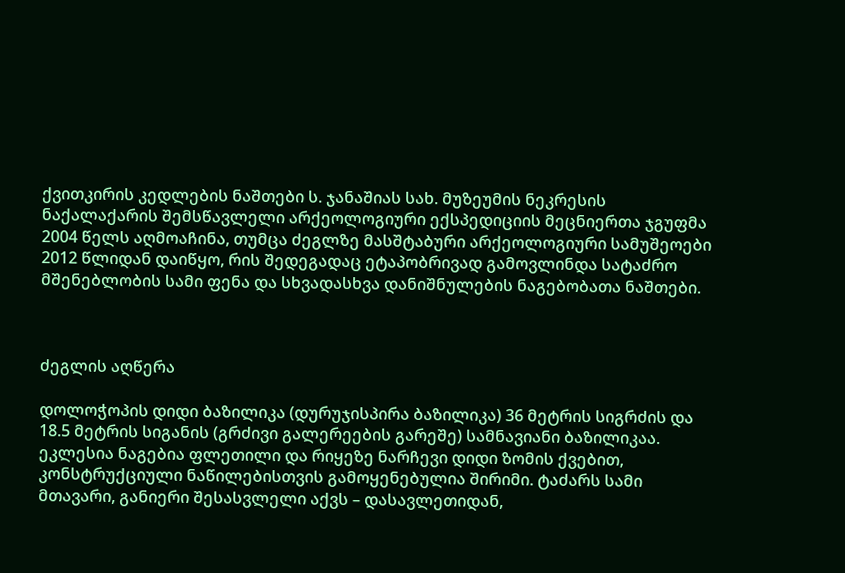ქვითკირის კედლების ნაშთები ს. ჯანაშიას სახ. მუზეუმის ნეკრესის ნაქალაქარის შემსწავლელი არქეოლოგიური ექსპედიციის მეცნიერთა ჯგუფმა 2004 წელს აღმოაჩინა, თუმცა ძეგლზე მასშტაბური არქეოლოგიური სამუშეოები 2012 წლიდან დაიწყო, რის შედეგადაც ეტაპობრივად გამოვლინდა სატაძრო მშენებლობის სამი ფენა და სხვადასხვა დანიშნულების ნაგებობათა ნაშთები.



ძეგლის აღწერა

დოლოჭოპის დიდი ბაზილიკა (დურუჯისპირა ბაზილიკა) 36 მეტრის სიგრძის და 18.5 მეტრის სიგანის (გრძივი გალერეების გარეშე) სამნავიანი ბაზილიკაა. ეკლესია ნაგებია ფლეთილი და რიყეზე ნარჩევი დიდი ზომის ქვებით, კონსტრუქციული ნაწილებისთვის გამოყენებულია შირიმი. ტაძარს სამი მთავარი, განიერი შესასვლელი აქვს – დასავლეთიდან,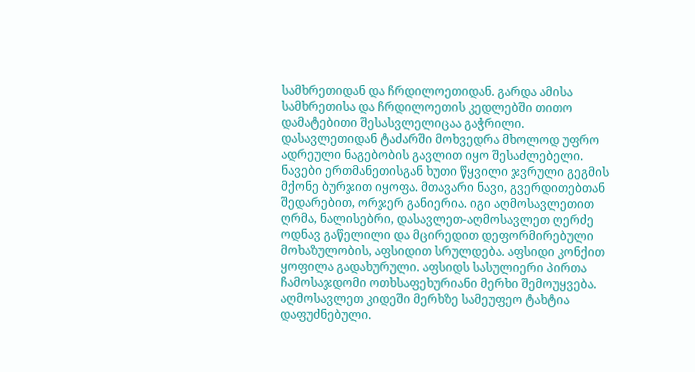სამხრეთიდან და ჩრდილოეთიდან. გარდა ამისა სამხრეთისა და ჩრდილოეთის კედლებში თითო დამატებითი შესასვლელიცაა გაჭრილი. დასავლეთიდან ტაძარში მოხვედრა მხოლოდ უფრო ადრეული ნაგებობის გავლით იყო შესაძლებელი. ნავები ერთმანეთისგან ხუთი წყვილი ჯვრული გეგმის მქონე ბურჯით იყოფა. მთავარი ნავი, გვერდითებთან შედარებით, ორჯერ განიერია. იგი აღმოსავლეთით ღრმა, ნალისებრი, დასავლეთ-აღმოსავლეთ ღერძე ოდნავ გაწელილი და მცირედით დეფორმირებული მოხაზულობის, აფსიდით სრულდება. აფსიდი კონქით ყოფილა გადახურული. აფსიდს სასულიერი პირთა ჩამოსაჯდომი ოთხსაფეხურიანი მერხი შემოუყვება. აღმოსავლეთ კიდეში მერხზე სამეუფეო ტახტია დაფუძნებული.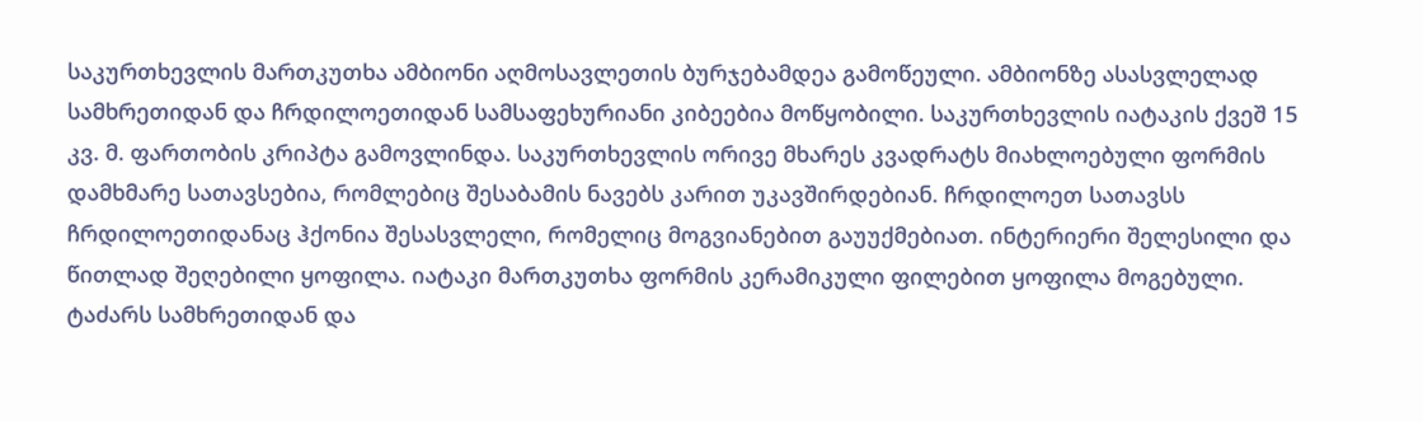საკურთხევლის მართკუთხა ამბიონი აღმოსავლეთის ბურჯებამდეა გამოწეული. ამბიონზე ასასვლელად სამხრეთიდან და ჩრდილოეთიდან სამსაფეხურიანი კიბეებია მოწყობილი. საკურთხევლის იატაკის ქვეშ 15 კვ. მ. ფართობის კრიპტა გამოვლინდა. საკურთხევლის ორივე მხარეს კვადრატს მიახლოებული ფორმის დამხმარე სათავსებია, რომლებიც შესაბამის ნავებს კარით უკავშირდებიან. ჩრდილოეთ სათავსს ჩრდილოეთიდანაც ჰქონია შესასვლელი, რომელიც მოგვიანებით გაუუქმებიათ. ინტერიერი შელესილი და წითლად შეღებილი ყოფილა. იატაკი მართკუთხა ფორმის კერამიკული ფილებით ყოფილა მოგებული. ტაძარს სამხრეთიდან და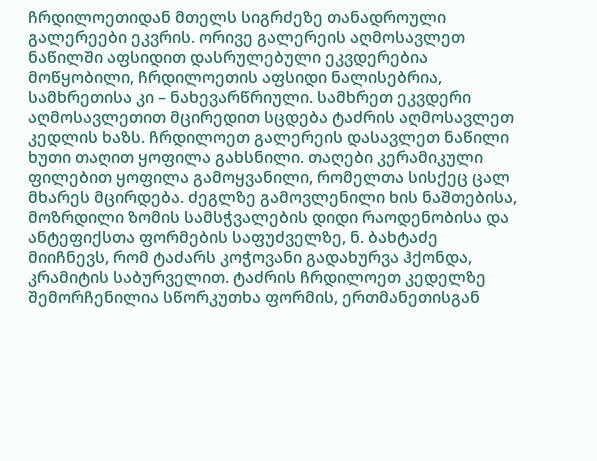ჩრდილოეთიდან მთელს სიგრძეზე თანადროული გალერეები ეკვრის. ორივე გალერეის აღმოსავლეთ ნაწილში აფსიდით დასრულებული ეკვდერებია მოწყობილი, ჩრდილოეთის აფსიდი ნალისებრია, სამხრეთისა კი – ნახევარწრიული. სამხრეთ ეკვდერი აღმოსავლეთით მცირედით სცდება ტაძრის აღმოსავლეთ კედლის ხაზს. ჩრდილოეთ გალერეის დასავლეთ ნაწილი ხუთი თაღით ყოფილა გახსნილი. თაღები კერამიკული ფილებით ყოფილა გამოყვანილი, რომელთა სისქეც ცალ მხარეს მცირდება. ძეგლზე გამოვლენილი ხის ნაშთებისა, მოზრდილი ზომის სამსჭვალების დიდი რაოდენობისა და ანტეფიქსთა ფორმების საფუძველზე, ნ. ბახტაძე მიიჩნევს, რომ ტაძარს კოჭოვანი გადახურვა ჰქონდა, კრამიტის საბურველით. ტაძრის ჩრდილოეთ კედელზე შემორჩენილია სწორკუთხა ფორმის, ერთმანეთისგან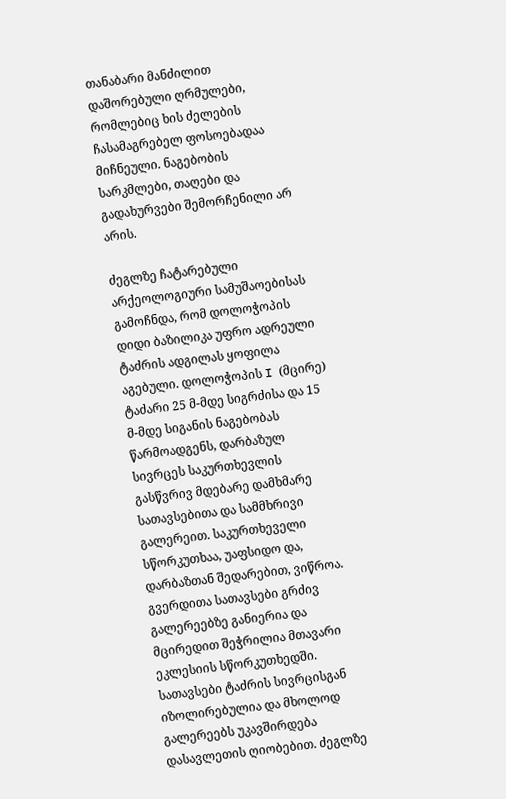თანაბარი მანძილით დაშორებული ღრმულები, რომლებიც ხის ძელების ჩასამაგრებელ ფოსოებადაა მიჩნეული. ნაგებობის სარკმლები, თაღები და გადახურვები შემორჩენილი არ არის.

ძეგლზე ჩატარებული არქეოლოგიური სამუშაოებისას გამოჩნდა, რომ დოლოჭოპის დიდი ბაზილიკა უფრო ადრეული ტაძრის ადგილას ყოფილა აგებული. დოლოჭოპის I (მცირე) ტაძარი 25 მ-მდე სიგრძისა და 15 მ-მდე სიგანის ნაგებობას წარმოადგენს, დარბაზულ სივრცეს საკურთხევლის გასწვრივ მდებარე დამხმარე სათავსებითა და სამმხრივი გალერეით. საკურთხეველი სწორკუთხაა, უაფსიდო და, დარბაზთან შედარებით, ვიწროა. გვერდითა სათავსები გრძივ გალერეებზე განიერია და მცირედით შეჭრილია მთავარი ეკლესიის სწორკუთხედში. სათავსები ტაძრის სივრცისგან იზოლირებულია და მხოლოდ გალერეებს უკავშირდება დასავლეთის ღიობებით. ძეგლზე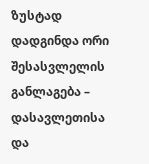ზუსტად დადგინდა ორი შესასვლელის განლაგება – დასავლეთისა და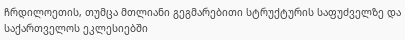ჩრდილოეთის, თუმცა მთლიანი გეგმარებითი სტრუქტურის საფუძველზე და საქართველოს ეკლესიებში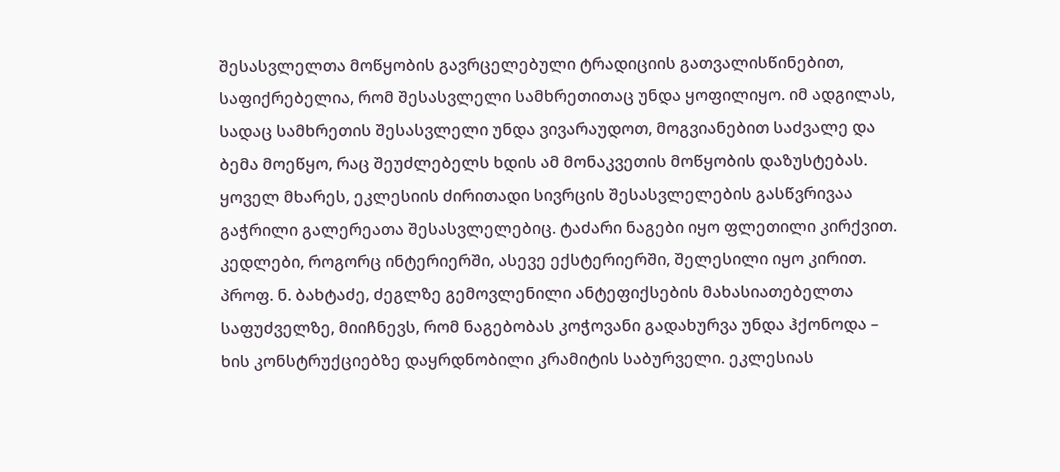შესასვლელთა მოწყობის გავრცელებული ტრადიციის გათვალისწინებით,  საფიქრებელია, რომ შესასვლელი სამხრეთითაც უნდა ყოფილიყო. იმ ადგილას, სადაც სამხრეთის შესასვლელი უნდა ვივარაუდოთ, მოგვიანებით საძვალე და ბემა მოეწყო, რაც შეუძლებელს ხდის ამ მონაკვეთის მოწყობის დაზუსტებას. ყოველ მხარეს, ეკლესიის ძირითადი სივრცის შესასვლელების გასწვრივაა გაჭრილი გალერეათა შესასვლელებიც. ტაძარი ნაგები იყო ფლეთილი კირქვით. კედლები, როგორც ინტერიერში, ასევე ექსტერიერში, შელესილი იყო კირით. პროფ. ნ. ბახტაძე, ძეგლზე გემოვლენილი ანტეფიქსების მახასიათებელთა საფუძველზე, მიიჩნევს, რომ ნაგებობას კოჭოვანი გადახურვა უნდა ჰქონოდა – ხის კონსტრუქციებზე დაყრდნობილი კრამიტის საბურველი. ეკლესიას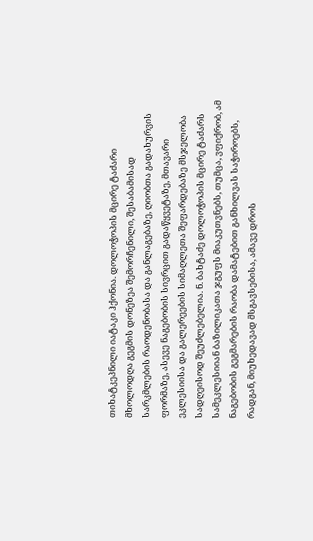თიხატკეპნილი იატაკი ჰქონია. დოლოჭოპის მცირე ტაძარი მხოლოდღა გეგმის დონეზეა შემორჩენილი, შესაბამისად სარკმლების რაოდენობასა და განლაგებაზე, ღიობთა გადახურვის ფორმაზე, ასევე ნაგებობის სივრცით გადაწყვეტაზე, მთავარი ეკლესიისა და გალერეების სიმაღლეთა შეფარდებაზე მსჯელობა სადღეისოდ შეუძლებელია. ნ. ბახტაძე დოლოჭოპის მცირე ტაძარს სამეკლესიიან ბაზილიკათა ჯგუფს მიაკუთვნებს, თუმცა, ვფიქრობ, ამ ნაგებობის გეგმარების რაობა დამატებით განხილვას საჭიროებს, რადგან, მიუხედავად მსგავსებისა, ამავე დროს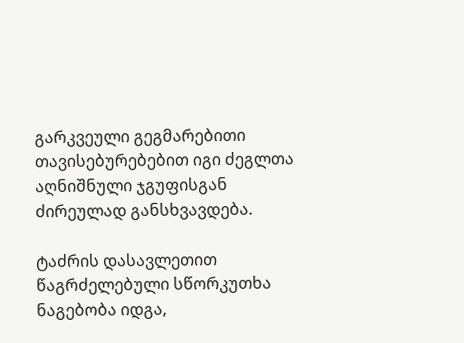გარკვეული გეგმარებითი თავისებურებებით იგი ძეგლთა აღნიშნული ჯგუფისგან ძირეულად განსხვავდება.

ტაძრის დასავლეთით წაგრძელებული სწორკუთხა ნაგებობა იდგა,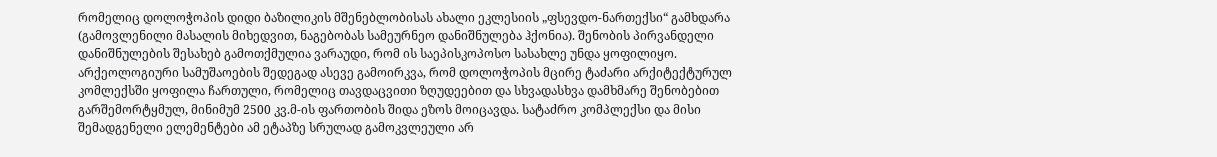რომელიც დოლოჭოპის დიდი ბაზილიკის მშენებლობისას ახალი ეკლესიის „ფსევდო-ნართექსი“ გამხდარა (გამოვლენილი მასალის მიხედვით, ნაგებობას სამეურნეო დანიშნულება ჰქონია). შენობის პირვანდელი დანიშნულების შესახებ გამოთქმულია ვარაუდი, რომ ის საეპისკოპოსო სასახლე უნდა ყოფილიყო. არქეოლოგიური სამუშაოების შედეგად ასევე გამოირკვა, რომ დოლოჭოპის მცირე ტაძარი არქიტექტურულ კომლექსში ყოფილა ჩართული, რომელიც თავდაცვითი ზღუდეებით და სხვადასხვა დამხმარე შენობებით გარშემორტყმულ, მინიმუმ 2500 კვ.მ-ის ფართობის შიდა ეზოს მოიცავდა. სატაძრო კომპლექსი და მისი შემადგენელი ელემენტები ამ ეტაპზე სრულად გამოკვლეული არ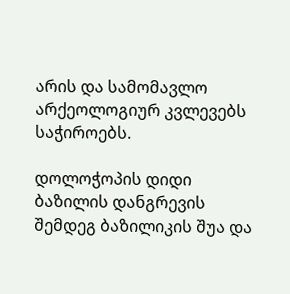არის და სამომავლო არქეოლოგიურ კვლევებს საჭიროებს.

დოლოჭოპის დიდი ბაზილის დანგრევის შემდეგ ბაზილიკის შუა და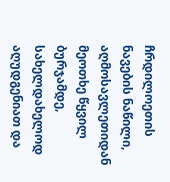ჩრდილოეთის ნავების ნაწილი, აღმოსავლეთიდან მეოთხე წყვილ ბურჯამდე, სახელდახელოდ აღუდგენიათ და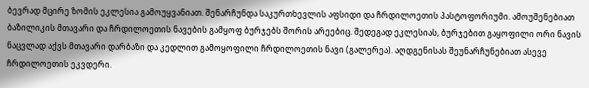ბევრად მცირე ზომის ეკლესია გამოუყვანიათ. შენარჩუნდა საკურთხევლის აფსიდი და ჩრდილოეთის პასტოფორიუმი. ამოუშენებიათ ბაზილიკის მთავარი და ჩრდილოეთის ნავების გამყოფ ბურჯებს შორის არეებიც. შედეგად ეკლესიას, ბურჯებით გაყოფილი ორი ნავის ნაცვლად აქვს მთავარი დარბაზი და კედლით გამოყოფილი ჩრდილოეთის ნავი (გალერეა). აღდგენისას შეუნარჩუნებიათ ასევე ჩრდილოეთის ეკვდერი.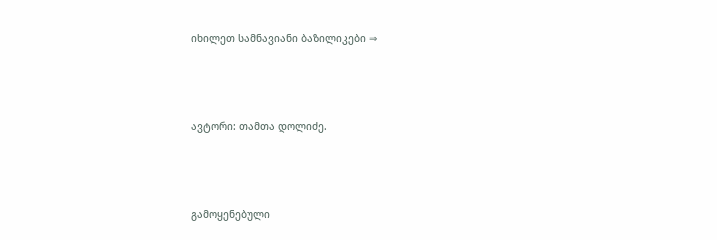იხილეთ სამნავიანი ბაზილიკები ⇒



ავტორი: თამთა დოლიძე.



გამოყენებული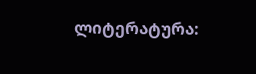ლიტერატურა: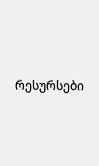რესურსები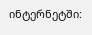ინტერნეტში: